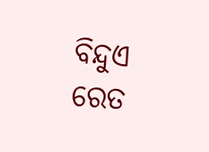ବିନ୍ଦୁଏ ରେତ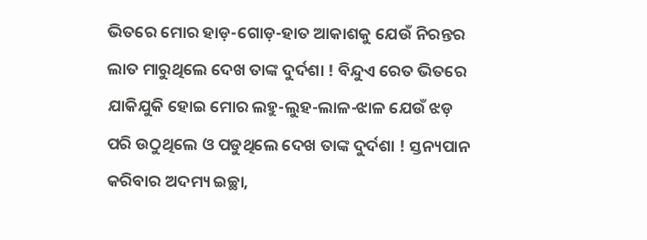ଭିତରେ ମୋର ହାଡ଼-ଗୋଡ଼-ହାତ ଆକାଶକୁ ଯେଉଁ ନିରନ୍ତର ଲାତ ମାରୁଥିଲେ ଦେଖ ତାଙ୍କ ଦୁର୍ଦଶା ! ବିନ୍ଦୁଏ ରେତ ଭିତରେ ଯାକିଯୁକି ହୋଇ ମୋର ଲହୁ-ଲୁହ-ଲାଳ-ଝାଳ ଯେଉଁ ଝଡ଼ ପରି ଉଠୁଥିଲେ ଓ ପଡୁଥିଲେ ଦେଖ ତାଙ୍କ ଦୁର୍ଦଶା ! ସ୍ତନ୍ୟପାନ କରିବାର ଅଦମ୍ୟ ଇଚ୍ଛା,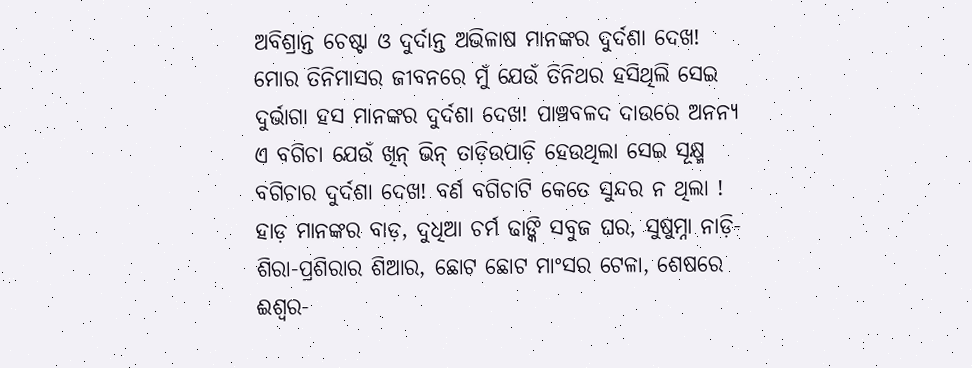ଅବିଶ୍ରାନ୍ତ ଚେଷ୍ଟା ଓ ଦୁର୍ଦାନ୍ତ ଅଭିଳାଷ ମାନଙ୍କର ଦୁର୍ଦଶା ଦେଖ! ମୋର ତିନିମାସର ଜୀବନରେ ମୁଁ ଯେଉଁ ତିନିଥର ହସିଥିଲି ସେଇ ଦୁର୍ଭାଗା ହସ ମାନଙ୍କର ଦୁର୍ଦଶା ଦେଖ! ପାଞ୍ଚବଳଦ ଦାଉରେ ଅନନ୍ୟ ଏ ବଗିଚା ଯେଉଁ ଖିନ୍ ଭିନ୍ ତାଡ଼ିଉପାଡ଼ି ହେଉଥିଲା ସେଇ ସୂକ୍ଷ୍ମ ବଗିଚାର ଦୁର୍ଦଶା ଦେଖ! ବର୍ଣ ବଗିଚାଟି କେତେ ସୁନ୍ଦର ନ ଥିଲା ! ହାଡ଼ ମାନଙ୍କର ବାଡ଼, ଦୁଧିଆ ଚର୍ମ ଢାଙ୍କି ସବୁଜ ଘର, ସୁଷୁମ୍ନା ନାଡ଼ି-ଶିରା-ପ୍ରଶିରାର ଶିଆର, ଛୋଟ ଛୋଟ ମାଂସର ଟେଳା, ଶେଷରେ ଈଶ୍ୱର-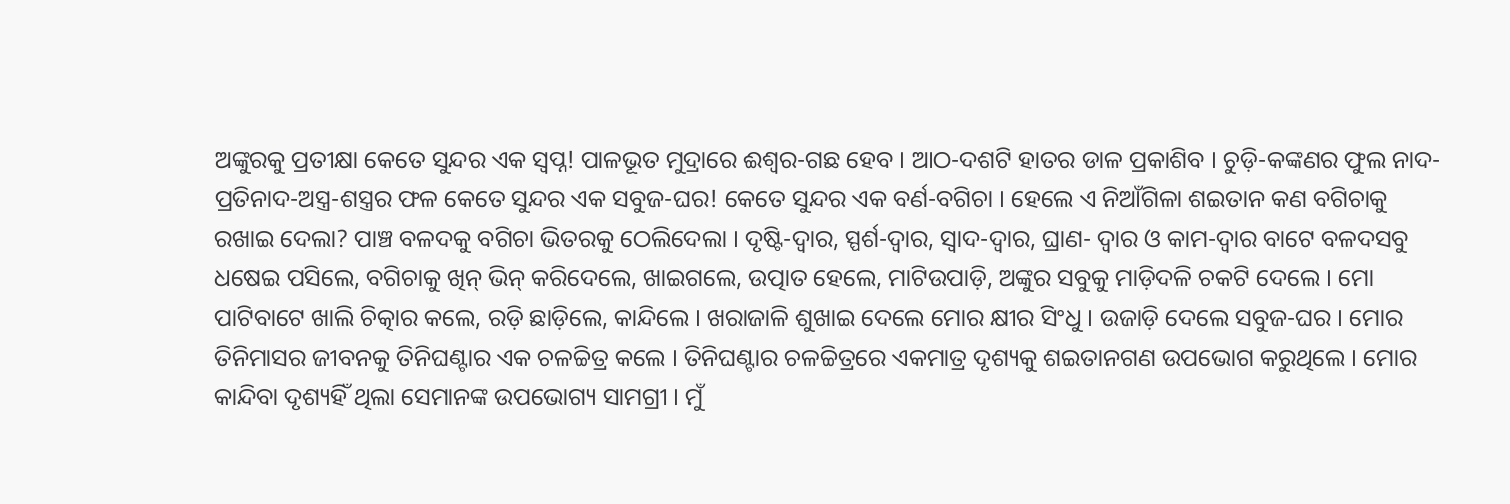ଅଙ୍କୁରକୁ ପ୍ରତୀକ୍ଷା କେତେ ସୁନ୍ଦର ଏକ ସ୍ୱପ୍ନ! ପାଳଭୂତ ମୁଦ୍ରାରେ ଈଶ୍ୱର-ଗଛ ହେବ । ଆଠ-ଦଶଟି ହାତର ଡାଳ ପ୍ରକାଶିବ । ଚୁଡ଼ି-କଙ୍କଣର ଫୁଲ ନାଦ-ପ୍ରତିନାଦ-ଅସ୍ତ୍ର-ଶସ୍ତ୍ରର ଫଳ କେତେ ସୁନ୍ଦର ଏକ ସବୁଜ-ଘର! କେତେ ସୁନ୍ଦର ଏକ ବର୍ଣ-ବଗିଚା । ହେଲେ ଏ ନିଆଁଗିଳା ଶଇତାନ କଣ ବଗିଚାକୁ ରଖାଇ ଦେଲା? ପାଞ୍ଚ ବଳଦକୁ ବଗିଚା ଭିତରକୁ ଠେଲିଦେଲା । ଦୃଷ୍ଟି-ଦ୍ୱାର, ସ୍ପର୍ଶ-ଦ୍ୱାର, ସ୍ୱାଦ-ଦ୍ୱାର, ଘ୍ରାଣ- ଦ୍ୱାର ଓ କାମ-ଦ୍ୱାର ବାଟେ ବଳଦସବୁ ଧଷେଇ ପସିଲେ, ବଗିଚାକୁ ଖିନ୍ ଭିନ୍ କରିଦେଲେ, ଖାଇଗଲେ, ଉତ୍ପାତ ହେଲେ, ମାଟିଉପାଡ଼ି, ଅଙ୍କୁର ସବୁକୁ ମାଡ଼ିଦଳି ଚକଟି ଦେଲେ । ମୋ ପାଟିବାଟେ ଖାଲି ଚିତ୍କାର କଲେ, ରଡ଼ି ଛାଡ଼ିଲେ, କାନ୍ଦିଲେ । ଖରାଜାଳି ଶୁଖାଇ ଦେଲେ ମୋର କ୍ଷୀର ସିଂଧୁ । ଉଜାଡ଼ି ଦେଲେ ସବୁଜ-ଘର । ମୋର ତିନିମାସର ଜୀବନକୁ ତିନିଘଣ୍ଟାର ଏକ ଚଳଚ୍ଚିତ୍ର କଲେ । ତିନିଘଣ୍ଟାର ଚଳଚ୍ଚିତ୍ରରେ ଏକମାତ୍ର ଦୃଶ୍ୟକୁ ଶଇତାନଗଣ ଉପଭୋଗ କରୁଥିଲେ । ମୋର କାନ୍ଦିବା ଦୃଶ୍ୟହିଁ ଥିଲା ସେମାନଙ୍କ ଉପଭୋଗ୍ୟ ସାମଗ୍ରୀ । ମୁଁ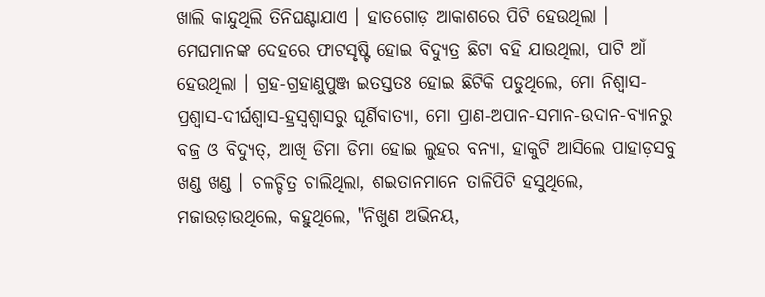ଖାଲି କାନ୍ଦୁଥିଲି ତିନିଘଣ୍ଟାଯାଏ । ହାତଗୋଡ଼ ଆକାଶରେ ପିଟି ହେଉଥିଲା । ମେଘମାନଙ୍କ ଦେହରେ ଫାଟସୃଷ୍ଟି ହୋଇ ବିଦ୍ୟୁତ୍ର ଛିଟା ବହି ଯାଉଥିଲା, ପାଟି ଆଁ ହେଉଥିଲା । ଗ୍ରହ-ଗ୍ରହାଣୁପୁଞ୍ଜ ଇତସ୍ତତଃ ହୋଇ ଛିଟିକି ପଡୁଥିଲେ, ମୋ ନିଶ୍ୱାସ-ପ୍ରଶ୍ୱାସ-ଦୀର୍ଘଶ୍ୱାସ-ହ୍ରସ୍ୱଶ୍ୱାସରୁ ଘୂର୍ଣିବାତ୍ୟା, ମୋ ପ୍ରାଣ-ଅପାନ-ସମାନ-ଉଦାନ-ବ୍ୟାନରୁ ବଜ୍ର ଓ ବିଦ୍ୟୁତ୍, ଆଖି ଡିମା ଡିମା ହୋଇ ଲୁହର ବନ୍ୟା, ହାକୁଟି ଆସିଲେ ପାହାଡ଼ସବୁ ଖଣ୍ଡ ଖଣ୍ଡ । ଚଳଚ୍ଚିତ୍ର ଚାଲିଥିଲା, ଶଇତାନମାନେ ତାଳିପିଟି ହସୁଥିଲେ, ମଜାଉଡ଼ାଉଥିଲେ, କହୁଥିଲେ, "ନିଖୁଣ ଅଭିନୟ,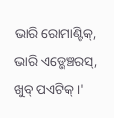ଭାରି ରୋମାଣ୍ଟିକ୍, ଭାରି ଏଡ୍ଭେଞ୍ଚରସ୍, ଖୁବ୍ ପଏଟିକ୍ ।'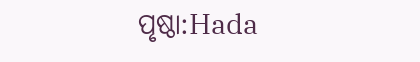ପୃଷ୍ଠା:Hada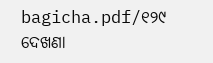bagicha.pdf/୧୨୯
ଦେଖଣା